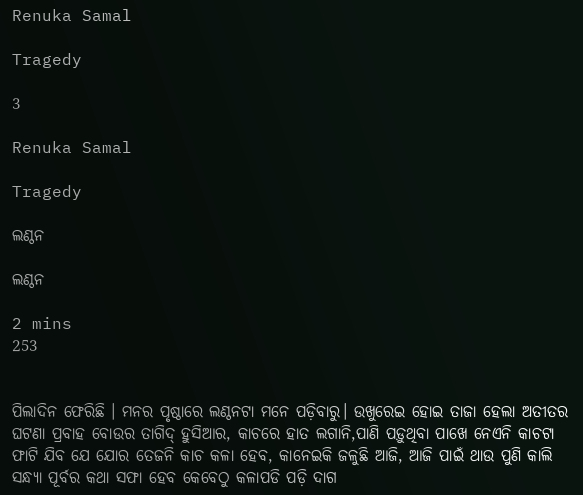Renuka Samal

Tragedy

3

Renuka Samal

Tragedy

ଲଣ୍ଠନ

ଲଣ୍ଠନ

2 mins
253


ପିଲାଦିନ ଫେରିଛି । ମନର ପୃଷ୍ଠାରେ ଲଣ୍ଠନଟା ମନେ ପଡ଼ିବାରୁ। ଉଖୁରେଇ ହୋଇ ତାଜା ହେଲା ଅତୀତର ଘଟଣା ପ୍ରବାହ ବୋଉର ତାଗିଦ୍ ହୁସିଆର, କାଚରେ ହାତ ଲଗାନି,ପାଣି ପଡ଼ୁଥିବା ପାଖେ ନେଏନି କାଚଟା ଫାଟି ଯିବ ଯେ ଯୋର ତେଜନି କାଚ କଳା ହେବ, କାନେଇକି ଜଳୁଛି ଆଜି, ଆଜି ପାଇଁ ଥାଉ ପୁଣି କାଲି ସନ୍ଧ୍ୟା ପୂର୍ବର କଥା ସଫା ହେବ କେବେଠୁ କଳାପଡି ପଡ଼ି ଦାଗ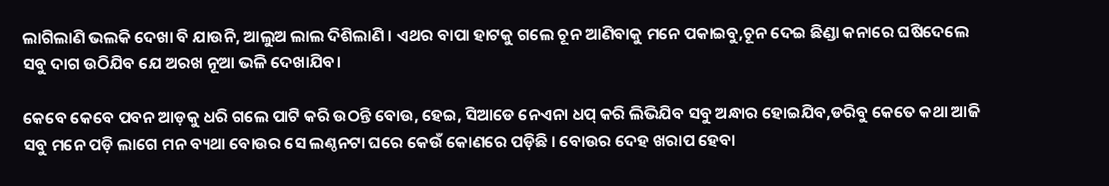ଲାଗିଲାଣି ଭଲକି ଦେଖା ବି ଯାଉନି, ଆଲୁଅ ଲାଲ ଦିଶିଲାଣି । ଏଥର ବାପା ହାଟକୁ ଗଲେ ଚୂନ ଆଣିବାକୁ ମନେ ପକାଇବୁ,ଚୂନ ଦେଇ ଛିଣ୍ଡା କନାରେ ଘଷିଦେଲେ ସବୁ ଦାଗ ଉଠିଯିବ ଯେ ଅରଖ ନୂଆ ଭଳି ଦେଖାଯିବ।

କେବେ କେବେ ପବନ ଆଡ଼କୁ ଧରି ଗଲେ ପାଟି କରି ଉଠନ୍ତି ବୋଉ, ହେଇ, ସିଆଡେ ନେଏନା ଧପ୍ କରି ଲିଭିଯିବ ସବୁ ଅନ୍ଧାର ହୋଇଯିବ,ଡରିବୁ କେତେ କଥା ଆଜି ସବୁ ମନେ ପଡ଼ି ଲାଗେ ମନ ବ୍ୟଥା ବୋଉର ସେ ଲଣ୍ଠନଟା ଘରେ କେଉଁ କୋଣରେ ପଡ଼ିଛି । ବୋଉର ଦେହ ଖରାପ ହେବା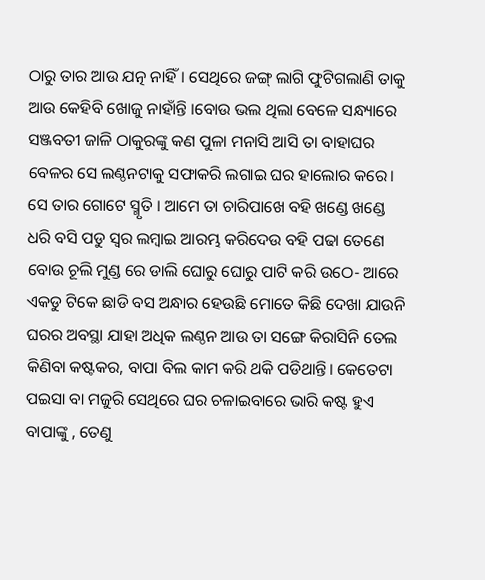ଠାରୁ ତାର ଆଉ ଯତ୍ନ ନାହିଁ। ସେଥିରେ ଜଙ୍ଗ୍ ଲାଗି ଫୁଟିଗଲାଣି ତାକୁ ଆଉ କେହିବି ଖୋଜୁ ନାହାଁନ୍ତି ।ବୋଉ ଭଲ ଥିଲା ବେଳେ ସନ୍ଧ୍ୟାରେ ସଞ୍ଜବତୀ ଜାଳି ଠାକୁରଙ୍କୁ କଣ ପୁଳା ମନାସି ଆସି ତା ବାହାଘର ବେଳର ସେ ଲଣ୍ଠନଟାକୁ ସଫାକରି ଲଗାଇ ଘର ହାଲୋର କରେ। ସେ ତାର ଗୋଟେ ସ୍ମୃତି । ଆମେ ତା ଚାରିପାଖେ ବହି ଖଣ୍ଡେ ଖଣ୍ଡେ ଧରି ବସି ପଡୁ ସ୍ୱର ଲମ୍ବାଇ ଆରମ୍ଭ କରିଦେଉ ବହି ପଢା ତେଣେ ବୋଉ ଚୂଲି ମୁଣ୍ଡ ରେ ଡାଲି ଘୋରୁ ଘୋରୁ ପାଟି କରି ଉଠେ- ଆରେ ଏକଡୁ ଟିକେ ଛାଡି ବସ ଅନ୍ଧାର ହେଉଛି ମୋତେ କିଛି ଦେଖା ଯାଉନି ଘରର ଅବସ୍ଥା ଯାହା ଅଧିକ ଲଣ୍ଠନ ଆଉ ତା ସଙ୍ଗେ କିରାସିନି ତେଲ କିଣିବା କଷ୍ଟକର, ବାପା ବିଲ କାମ କରି ଥକି ପଡିଥାନ୍ତି। କେତେଟା ପଇସା ବା ମଜୁରି ସେଥିରେ ଘର ଚଳାଇବାରେ ଭାରି କଷ୍ଟ ହୁଏ ବାପାଙ୍କୁ , ତେଣୁ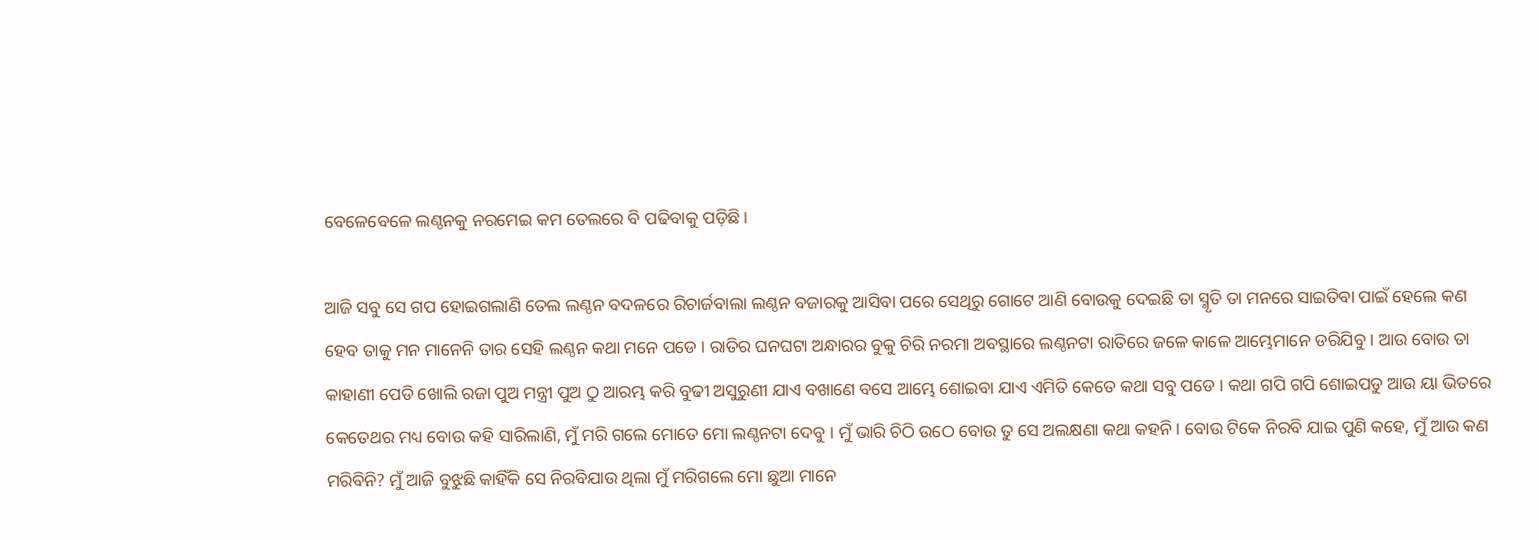ବେଳେବେଳେ ଲଣ୍ଠନକୁ ନରମେଇ କମ ତେଲରେ ବି ପଢିବାକୁ ପଡ଼ିଛି।

ଆଜି ସବୁ ସେ ଗପ ହୋଇଗଲାଣି ତେଲ ଲଣ୍ଠନ ବଦଳରେ ରିଚାର୍ଜବାଲା ଲଣ୍ଠନ ବଜାରକୁ ଆସିବା ପରେ ସେଥିରୁ ଗୋଟେ ଆଣି ବୋଉକୁ ଦେଇଛି ତା ସ୍ମୃତି ତା ମନରେ ସାଇତିବା ପାଇଁ ହେଲେ କଣ ହେବ ତାକୁ ମନ ମାନେନି ତାର ସେହି ଲଣ୍ଠନ କଥା ମନେ ପଡେ । ରାତିର ଘନଘଟା ଅନ୍ଧାରର ବୁକୁ ଚିରି ନରମା ଅବସ୍ଥାରେ ଲଣ୍ଠନଟା ରାତିରେ ଜଳେ କାଳେ ଆମ୍ଭେମାନେ ଡରିଯିବୁ । ଆଉ ବୋଉ ତା କାହାଣୀ ପେଡି ଖୋଲି ରଜା ପୁଅ ମନ୍ତ୍ରୀ ପୁଅ ଠୁ ଆରମ୍ଭ କରି ବୁଢୀ ଅସୁରୁଣୀ ଯାଏ ବଖାଣେ ବସେ ଆମ୍ଭେ ଶୋଇବା ଯାଏ ଏମିତି କେତେ କଥା ସବୁ ପଡେ । କଥା ଗପି ଗପି ଶୋଇପଡୁ ଆଉ ୟା ଭିତରେ କେତେଥର ମଧ୍ୟ ବୋଉ କହି ସାରିଲାଣି, ମୁଁ ମରି ଗଲେ ମୋତେ ମୋ ଲଣ୍ଠନଟା ଦେବୁ । ମୁଁ ଭାରି ଚିଠି ଉଠେ ବୋଉ ତୁ ସେ ଅଲକ୍ଷଣା କଥା କହନି। ବୋଉ ଟିକେ ନିରବି ଯାଇ ପୁଣି କହେ, ମୁଁ ଆଉ କଣ ମରିବିନି? ମୁଁ ଆଜି ବୁଝୁଛି କାହିଁକି ସେ ନିରବିଯାଉ ଥିଲା ମୁଁ ମରିଗଲେ ମୋ ଛୁଆ ମାନେ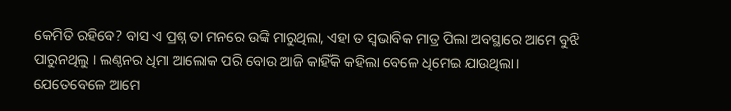କେମିତି ରହିବେ? ବାସ ଏ ପ୍ରଶ୍ନ ତା ମନରେ ଉଙ୍କି ମାରୁଥିଲା, ଏହା ତ ସ୍ୱଭାବିକ ମାତ୍ର ପିଲା ଅବସ୍ଥାରେ ଆମେ ବୁଝି ପାରୁନଥିଲୁ । ଲଣ୍ଠନର ଧିମା ଆଲୋକ ପରି ବୋଉ ଆଜି କାହିଁକି କହିଲା ବେଳେ ଧିମେଇ ଯାଉଥିଲା। ଯେତେବେଳେ ଆମେ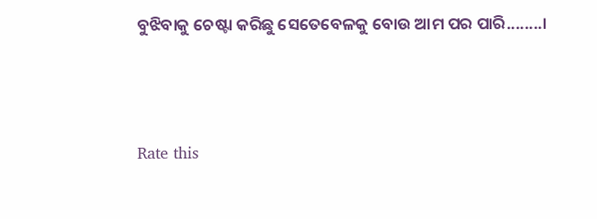ବୁଝିବାକୁ ଚେଷ୍ଟା କରିଛୁ ସେତେବେଳକୁ ବୋଉ ଆମ ପର ପାରି........।



Rate this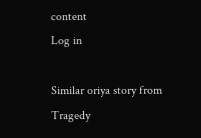content
Log in

Similar oriya story from Tragedy